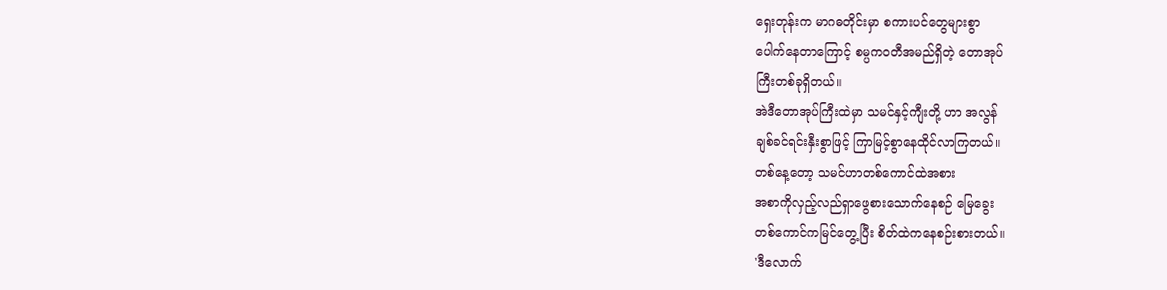ရှေးတုန်းက မာဂဓတိုင်းမှာ စကားပင်တွေများစွာ
ပေါက်နေတာကြောင့် စမ္ပကဝတီအမည်ရှိတဲ့ တောအုပ်
ကြီးတစ်ခုရှိတယ်။
အဲဒီတောအုပ်ကြီးထဲမှာ သမင်နှင့်ကျီးတို့ ဟာ အလွန်
ချစ်ခင်ရင်းနှီးစွာဖြင့် ကြာမြင့်စွာနေထိုင်လာကြတယ်။
တစ်နေ့တော့ သမင်ဟာတစ်ကောင်ထဲအစား
အစာကိုလှည့်လည်ရှာဖွေစားသောက်နေစဉ် မြေခွေး
တစ်ကောင်ကမြင်တွေ့ပြီး စိတ်ထဲကနေစဉ်းစားတယ်။
'ဒီလောက်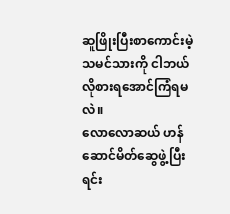ဆူဖြိုးပြီးစာကောင်းမဲ့သမင်သားကို ငါဘယ်
လိုစားရအောင်ကြံရမလဲ။
လောလောဆယ် ဟန်ဆောင်မိတ်ဆွေဖွဲ့ပြီး ရင်း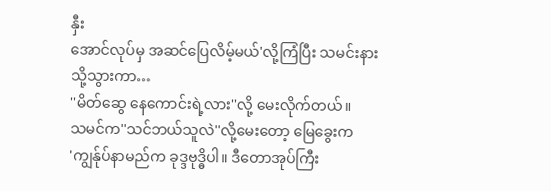နှီး
အောင်လုပ်မှ အဆင်ပြေလိမ့်မယ်'လို့ကြံပြီး သမင်းနား
သို့သွားကာ…
''မိတ်ဆွေ နေကောင်းရဲ့လား''လို့ မေးလိုက်တယ်။
သမင်က''သင်ဘယ်သူလဲ''လို့မေးတော့ မြေခွေးက
'ကျွန်ုပ်နာမည်က ခုဒ္ဒဗုဒ္ဓိပါ။ ဒီတောအုပ်ကြီး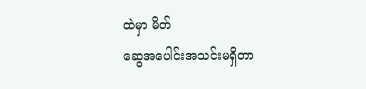ထဲမှာ မိတ်
ဆွေအပေါင်းအသင်းမရှိတာ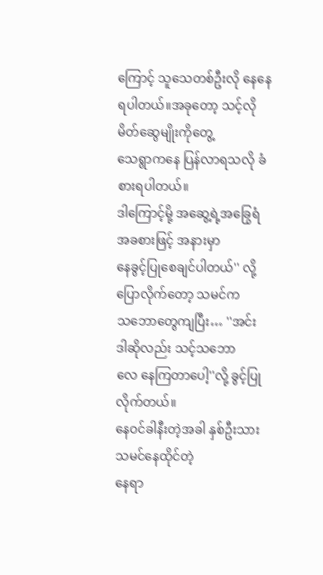ကြောင့် သူသေတစ်ဦးလို နေနေရပါတယ်။အခုတော့ သင့်လိုမိတ်ဆွေမျိုးကိုတွေ့
သေရွာကနေ ပြန်လာရသလို ခံစားရပါတယ်။
ဒါကြောင့်မို့ အဆွေ့ရဲ့အခြွေရံ အခစားဖြင့် အနားမှာ
နေခွင့်ပြုစေချင်ပါတယ်'' လို့ပြောလိုက်တော့ သမင်က
သဘောတွေကျပြီး… ''အင်း ဒါဆိုလည်း သင့်သဘော
လေ နေကြတာပေါ့''လို့ ခွင့်ပြုလိုက်တယ်။
နေဝင်ခါနီးတဲ့အခါ နှစ်ဦးသား သမင်နေထိုင်တဲ့
နေရာ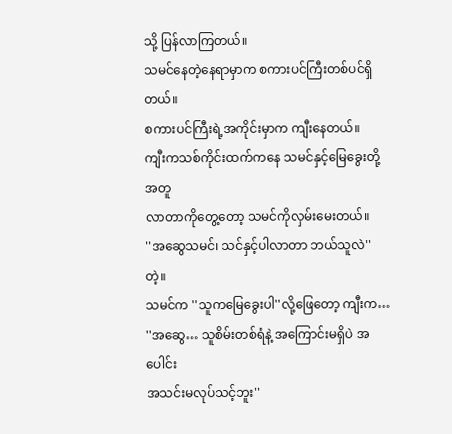သို့ ပြန်လာကြတယ်။
သမင်နေတဲ့နေရာမှာက စကားပင်ကြီးတစ်ပင်ရှိတယ်။
စကားပင်ကြီးရဲ့အကိုင်းမှာက ကျီးနေတယ်။
ကျီးကသစ်ကိုင်းထက်ကနေ သမင်နှင့်မြေခွေးတို့အတူ
လာတာကိုတွေ့တော့ သမင်ကိုလှမ်းမေးတယ်။
''အဆွေသမင်၊ သင်နှင့်ပါလာတာ ဘယ်သူလဲ''တဲ့။
သမင်က ''သူကမြေခွေးပါ''လို့ဖြေတော့ ကျီးက…
''အဆွေ… သူစိမ်းတစ်ရံနဲ့ အကြောင်းမရှိပဲ အပေါင်း
အသင်းမလုပ်သင့်ဘူး''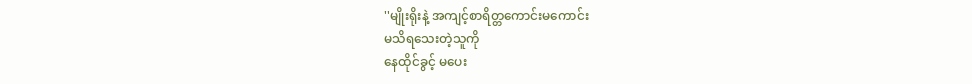''မျိုးရိုးနဲ့ အကျင့်စာရိတ္တကောင်းမကောင်း
မသိရသေးတဲ့သူကို
နေထိုင်ခွင့် မပေး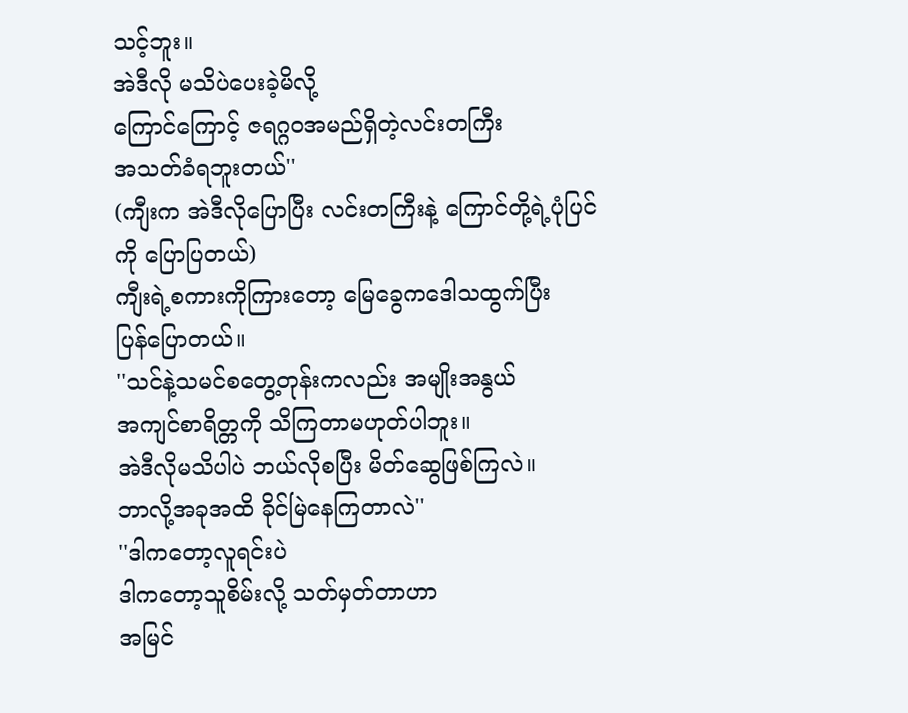သင့်ဘူး။
အဲဒီလို မသိပဲပေးခဲ့မိလို့
ကြောင်ကြောင့် ဇရဂ္ဂဝအမည်ရှိတဲ့လင်းတကြီး
အသတ်ခံရဘူးတယ်''
(ကျီးက အဲဒီလိုပြောပြီး လင်းတကြီးနဲ့ ကြောင်တို့ရဲ့ပုံပြင်
ကို ပြောပြတယ်)
ကျီးရဲ့စကားကိုကြားတော့ မြေခွေကဒေါသထွက်ပြီး
ပြန်ပြောတယ်။
''သင်နဲ့သမင်စတွေ့တုန်းကလည်း အမျိုးအနွယ်
အကျင်စာရိတ္တကို သိကြတာမဟုတ်ပါဘူး။
အဲဒီလိုမသိပါပဲ ဘယ်လိုစပြီး မိတ်ဆွေဖြစ်ကြလဲ။
ဘာလို့အခုအထိ ခိုင်မြဲနေကြတာလဲ''
''ဒါကတော့လူရင်းပဲ
ဒါကတော့သူစိမ်းလို့ သတ်မှတ်တာဟာ
အမြင်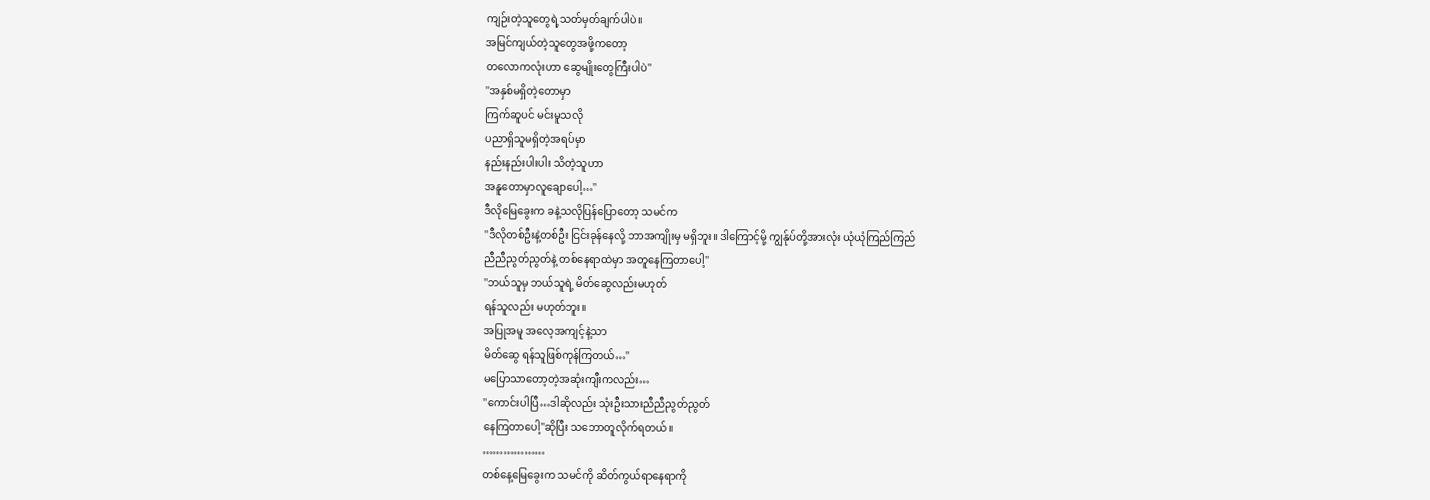ကျဉ်းတဲ့သူတွေရဲ့သတ်မှတ်ချက်ပါပဲ။
အမြင်ကျယ်တဲ့သူတွေအဖို့ကတော့
တလောကလုံးဟာ ဆွေမျိုးတွေကြီးပါပဲ''
''အနှစ်မရှိတဲ့တောမှာ
ကြက်ဆူပင် မင်းမူသလို
ပညာရှိသူမရှိတဲ့အရပ်မှာ
နည်းနည်းပါးပါး သိတဲ့သူဟာ
အနူတောမှာလူချောပေါ့…''
ဒီလိုမြေခွေးက ခနဲ့သလိုပြန်ပြောတော့ သမင်က
''ဒီလိုတစ်ဦးနဲ့တစ်ဦး ငြင်းခုန်နေလို့ ဘာအကျိုးမှ မရှိဘူး။ ဒါကြောင့်မို့ ကျွန်ုပ်တို့အားလုံး ယုံယုံကြည်ကြည်
ညီညီညွတ်ညွတ်နဲ့ တစ်နေရာထဲမှာ အတူနေကြတာပေါ့''
''ဘယ်သူမှ ဘယ်သူရဲ့ မိတ်ဆွေလည်းမဟုတ်
ရန်သူလည်း မဟုတ်ဘူး။
အပြုအမူ အလေ့အကျင့်နဲ့သာ
မိတ်ဆွေ ရန်သူဖြစ်ကုန်ကြတယ်…''
မပြောသာတော့တဲ့အဆုံးကျီးကလည်း…
''ကောင်းပါပြီ…ဒါဆိုလည်း သုံးဦးသားညီညီညွတ်ညွတ်
နေကြတာပေါ့''ဆိုပြီး သဘောတူလိုက်ရတယ်။
………………
တစ်နေ့မြေခွေးက သမင်ကို ဆိတ်ကွယ်ရာနေရာကို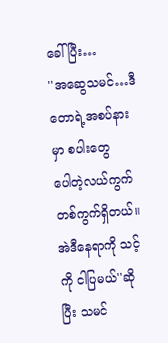ခေါ်ပြီး…
''အဆွေသမင်…ဒီတောရဲ့အစပ်နားမှာ စပါးတွေ
ပေါတဲ့လယ်ကွက်တစ်ကွက်ရှိတယ်။
အဲဒီနေရာကို သင့်ကို ငါပြမယ်''ဆိုပြီး သမင်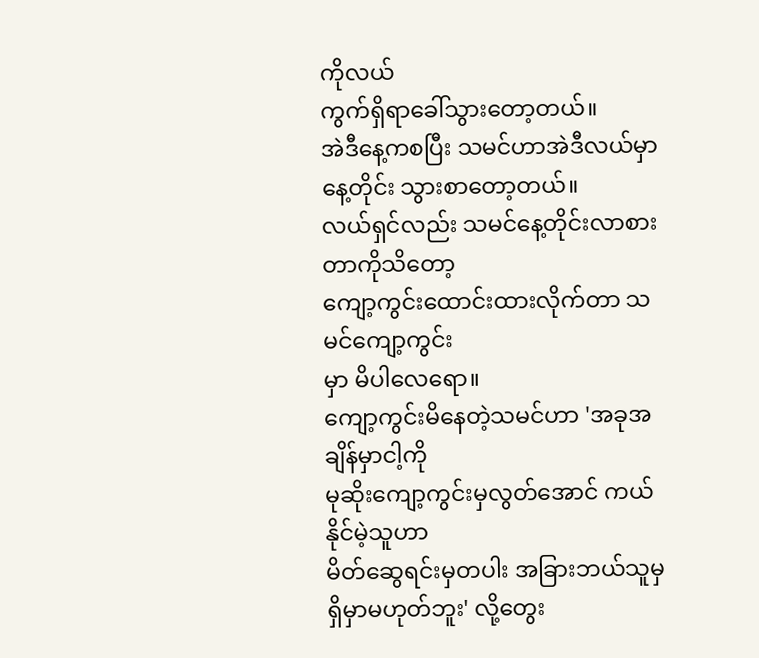ကိုလယ်
ကွက်ရှိရာခေါ်သွားတော့တယ်။
အဲဒီနေ့ကစပြီး သမင်ဟာအဲဒီလယ်မှာ နေ့တိုင်း သွားစာတော့တယ်။
လယ်ရှင်လည်း သမင်နေ့တိုင်းလာစားတာကိုသိတော့
ကျော့ကွင်းထောင်းထားလိုက်တာ သမင်ကျော့ကွင်း
မှာ မိပါလေရော။
ကျော့ကွင်းမိနေတဲ့သမင်ဟာ 'အခုအချိန်မှာငါ့ကို
မုဆိုးကျော့ကွင်းမှလွတ်အောင် ကယ်နိုင်မဲ့သူဟာ
မိတ်ဆွေရင်းမှတပါး အခြားဘယ်သူမှ ရှိမှာမဟုတ်ဘူး' လို့တွေး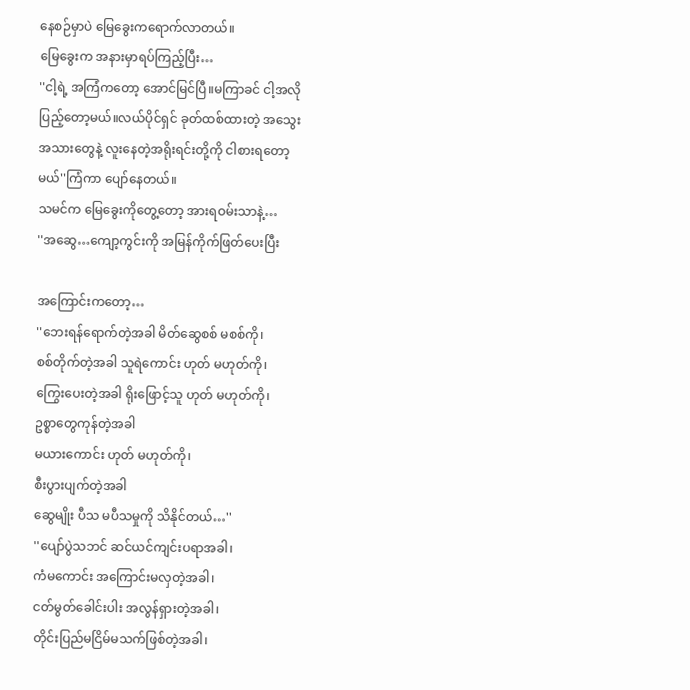နေစဉ်မှာပဲ မြေခွေးကရောက်လာတယ်။
မြေခွေးက အနားမှာရပ်ကြည့်ပြီး…
''ငါ့ရဲ့ အကြံကတော့ အောင်မြင်ပြီ။မကြာခင် ငါ့အလို
ပြည့်တော့မယ်။လယ်ပိုင်ရှင် ခုတ်ထစ်ထားတဲ့ အသွေး
အသားတွေနဲ့ လူးနေတဲ့အရိုးရင်းတို့ကို ငါစားရတော့
မယ်''ကြံကာ ပျော်နေတယ်။
သမင်က မြေခွေးကိုတွေ့တော့ အားရဝမ်းသာနဲ့…
''အဆွေ…ကျော့ကွင်းကို အမြန်ကိုက်ဖြတ်ပေးပြီး

အကြောင်းကတော့…
''ဘေးရန်ရောက်တဲ့အခါ မိတ်ဆွေစစ် မစစ်ကို၊
စစ်တိုက်တဲ့အခါ သူရဲကောင်း ဟုတ် မဟုတ်ကို၊
ကြွေးပေးတဲ့အခါ ရိုးဖြောင့်သူ ဟုတ် မဟုတ်ကို၊
ဥစ္စာတွေကုန်တဲ့အခါ
မယားကောင်း ဟုတ် မဟုတ်ကို၊
စီးပွားပျက်တဲ့အခါ
ဆွေမျိုး ပီသ မပီသမှုကို သိနိုင်တယ်…''
''ပျော်ပွဲသဘင် ဆင်ယင်ကျင်းပရာအခါ၊
ကံမကောင်း အကြောင်းမလှတဲ့အခါ၊
ငတ်မွတ်ခေါင်းပါး အလွန်ရှားတဲ့အခါ၊
တိုင်းပြည်မငြိမ်မသက်ဖြစ်တဲ့အခါ၊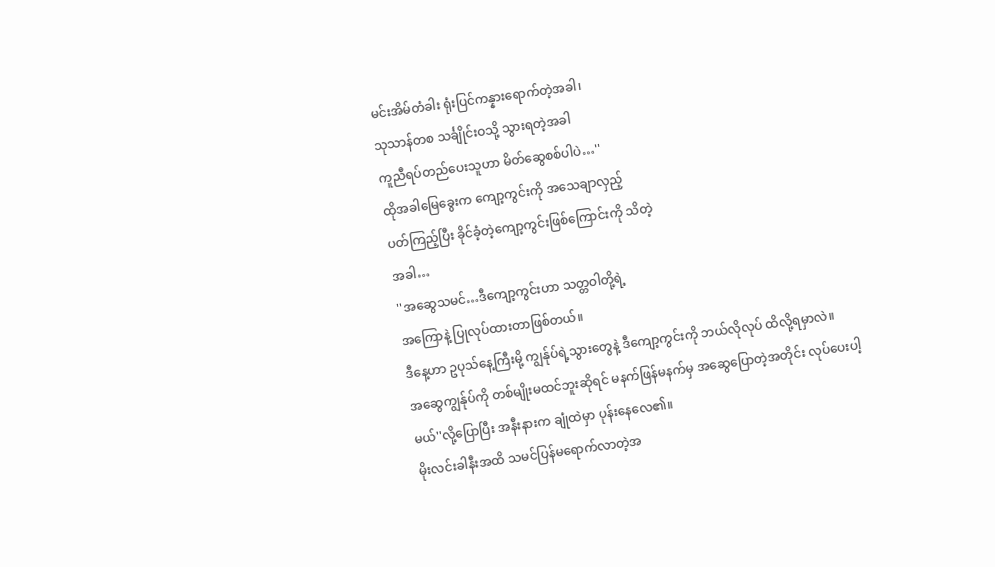မင်းအိမ်တံခါး ရုံးပြင်ကန္နားရောက်တဲ့အခါ၊
သုသာန်တစ သင်္ချိုင်းဝသို့ သွားရတဲ့အခါ
ကူညီရပ်တည်ပေးသူဟာ မိတ်ဆွေစစ်ပါပဲ…''
ထိုအခါမြေခွေးက ကျော့ကွင်းကို အသေချာလှည့်
ပတ်ကြည့်ပြီး ခိုင်ခံ့တဲ့ကျော့ကွင်းဖြစ်ကြောင်းကို သိတဲ့
အခါ…
''အဆွေသမင်…ဒီကျော့ကွင်းဟာ သတ္တဝါတို့ရဲ့
အကြောနဲ့ ပြုလုပ်ထားတာဖြစ်တယ်။
ဒီနေ့ဟာ ဥပုသ်နေ့ကြီးမို့ ကျွန်ုပ်ရဲ့သွားတွေနဲ့ ဒီကျော့ကွင်းကို ဘယ်လိုလုပ် ထိလို့ရမှာလဲ။
အဆွေကျွန်ုပ်ကို တစ်မျိုးမထင်ဘူးဆိုရင် မနက်ဖြန်မနက်မှ အဆွေပြောတဲ့အတိုင်း လုပ်ပေးပါ့မယ်''လို့ပြောပြီး အနီးနားက ချုံထဲမှာ ပုန်းနေလေ၏။
မိုးလင်းခါနီးအထိ သမင်ပြန်မရောက်လာတဲ့အ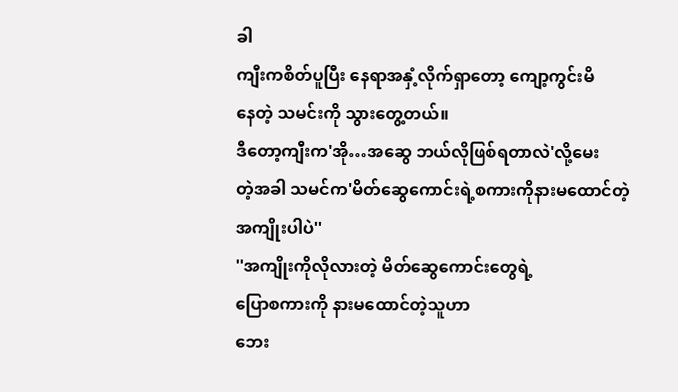ခါ
ကျီးကစိတ်ပူပြီး နေရာအနှံ့လိုက်ရှာတော့ ကျော့ကွင်းမိ
နေတဲ့ သမင်းကို သွားတွေ့တယ်။
ဒီတော့ကျီးက'အို…အဆွေ ဘယ်လိုဖြစ်ရတာလဲ'လို့မေး
တဲ့အခါ သမင်က'မိတ်ဆွေကောင်းရဲ့စကားကိုနားမထောင်တဲ့
အကျိုးပါပဲ''
''အကျိုးကိုလိုလားတဲ့ မိတ်ဆွေကောင်းတွေရဲ့
ပြောစကားကို နားမထောင်တဲ့သူဟာ
ဘေး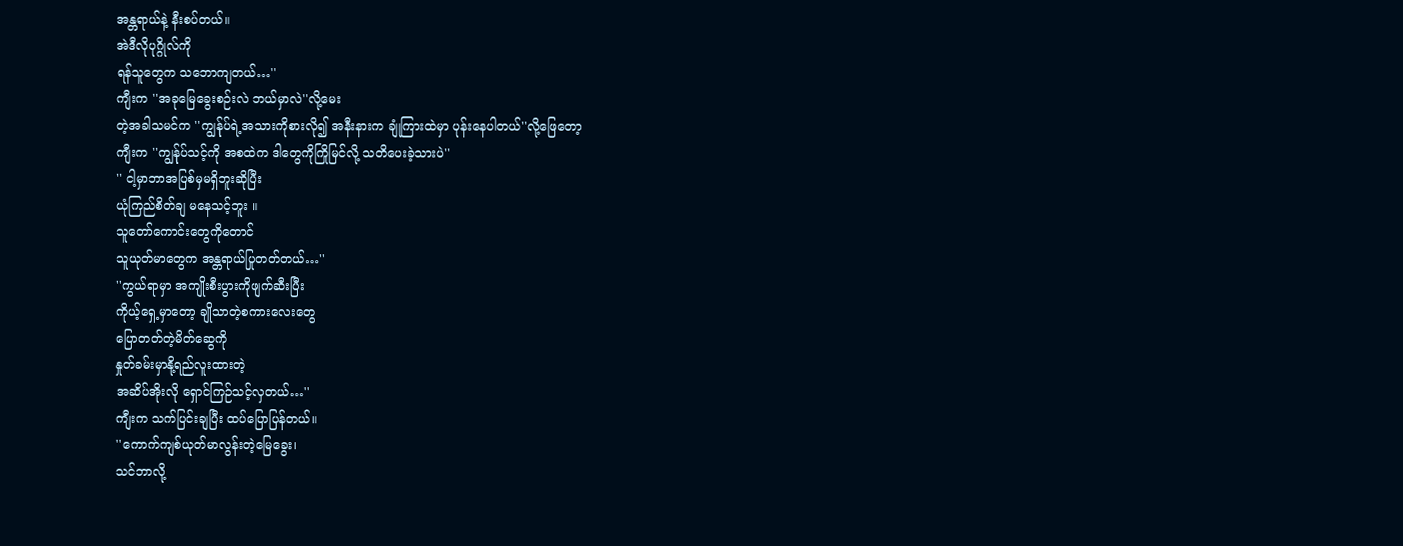အန္တရာယ်နဲ့ နီးစပ်တယ်။
အဲဒီလိုပုဂ္ဂိုလ်ကို
ရန်သူတွေက သဘောကျတယ်…''
ကျီးက ''အခုမြေခွေးစဉ်းလဲ ဘယ်မှာလဲ''လို့မေး
တဲ့အခါသမင်က ''ကျွန်ုပ်ရဲ့အသားကိုစားလို၍ အနီးနားက ချုံကြားထဲမှာ ပုန်းနေပါတယ်''လို့ဖြေတော့
ကျီးက ''ကျွန်ုပ်သင့်ကို အစထဲက ဒါတွေကိုကြိုမြင်လို့ သတိပေးခဲ့သားပဲ''
'' ငါ့မှာဘာအပြစ်မှမရှိဘူးဆိုပြီး
ယုံကြည်စိတ်ချ မနေသင့်ဘူး ။
သူတော်ကောင်းတွေကိုတောင်
သူယုတ်မာတွေက အန္တရာယ်ပြုတတ်တယ်…''
''ကွယ်ရာမှာ အကျိုးစီးပွားကိုဖျက်ဆီးပြီး
ကိုယ့်ရှေ့မှာတော့ ချိုသာတဲ့စကားလေးတွေ
ပြောတတ်တဲ့မိတ်ဆွေကို
နှုတ်ခမ်းမှာနို့ရည်လူးထားတဲ့
အဆိပ်အိုးလို ရှောင်ကြဉ်သင့်လှတယ်…''
ကျီးက သက်ပြင်းချပြီး ထပ်ပြောပြန်တယ်။
''ကောက်ကျစ်ယုတ်မာလွန်းတဲ့မြေခွေး၊
သင်ဘာလို့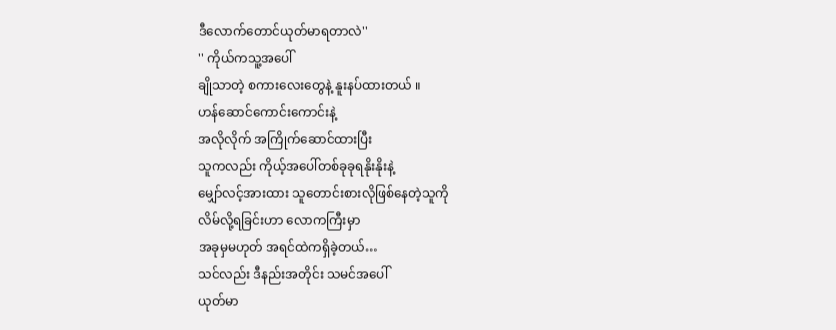ဒီလောက်တောင်ယုတ်မာရတာလဲ''
'' ကိုယ်ကသူ့အပေါ်
ချိုသာတဲ့ စကားလေးတွေနဲ့ နူးနပ်ထားတယ် ။
ဟန်ဆောင်ကောင်းကောင်းနဲ့
အလိုလိုက် အကြိုက်ဆောင်ထားပြီး
သူကလည်း ကိုယ့်အပေါ်တစ်ခုခုရနိုးနိုးနဲ့
မျှော်လင့်အားထား သူတောင်းစားလိုဖြစ်နေတဲ့သူကို
လိမ်လို့ရခြင်းဟာ လောကကြီးမှာ
အခုမှမဟုတ် အရင်ထဲကရှိခဲ့တယ်…
သင်လည်း ဒီနည်းအတိုင်း သမင်အပေါ်
ယုတ်မာ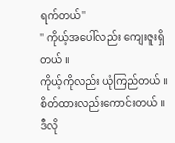ရက်တယ်''
'' ကိုယ့်အပေါ်လည်း ကျေးဇူးရှိတယ် ။
ကိုယ့်ကိုလည်း ယုံကြည်တယ် ။
စိတ်ထားလည်းကောင်းတယ် ။
ဒီလို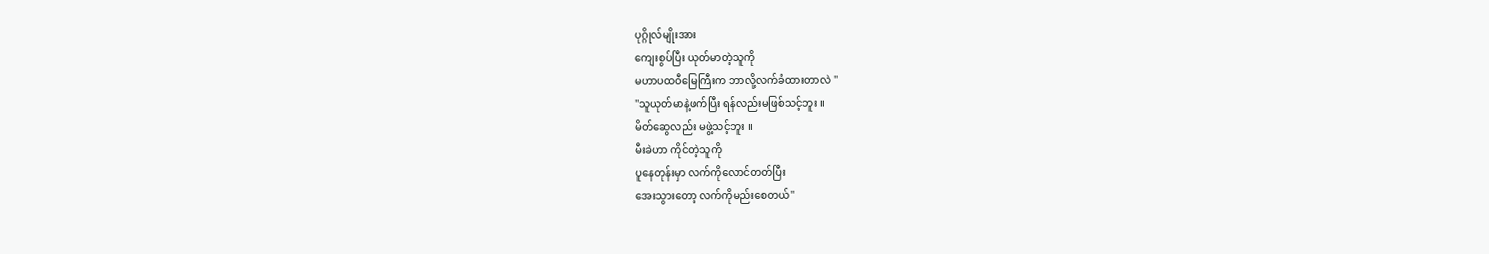ပုဂ္ဂိုလ်မျိုးအား
ကျေးစွပ်ပြီး ယုတ်မာတဲ့သူကို
မဟာပထဝီမြေကြီးက ဘာလို့လက်ခံထားတာလဲ ''
''သူယုတ်မာနဲ့ဖက်ပြီး ရန်လည်းမဖြစ်သင့်ဘူး ။
မိတ်ဆွေလည်း မဖွဲ့သင့်ဘူး ။
မီးခဲဟာ ကိုင်တဲ့သူကို
ပူနေတုန်းမှာ လက်ကိုလောင်တတ်ပြီး
အေးသွားတော့ လက်ကိုမည်းစေတယ်''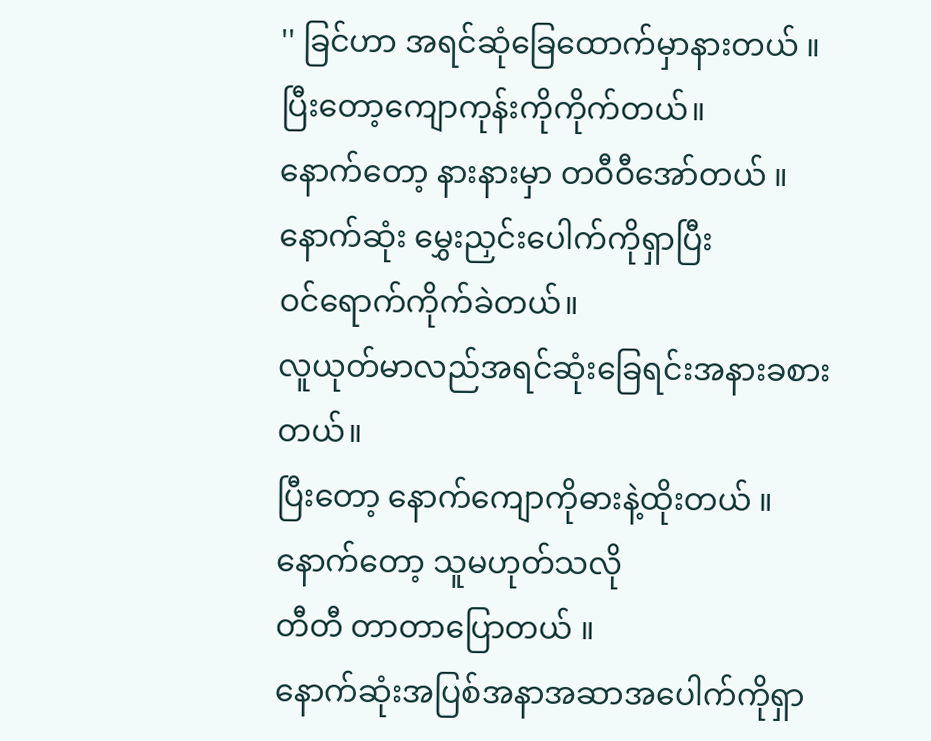'' ခြင်ဟာ အရင်ဆုံခြေထောက်မှာနားတယ် ။
ပြီးတော့ကျောကုန်းကိုကိုက်တယ်။
နောက်တော့ နားနားမှာ တဝီဝီအော်တယ် ။
နောက်ဆုံး မွှေးညှင်းပေါက်ကိုရှာပြီး
ဝင်ရောက်ကိုက်ခဲတယ်။
လူယုတ်မာလည်အရင်ဆုံးခြေရင်းအနားခစားတယ်။
ပြီးတော့ နောက်ကျောကိုဓားနဲ့ထိုးတယ် ။
နောက်တော့ သူမဟုတ်သလို
တီတီ တာတာပြောတယ် ။
နောက်ဆုံးအပြစ်အနာအဆာအပေါက်ကိုရှာ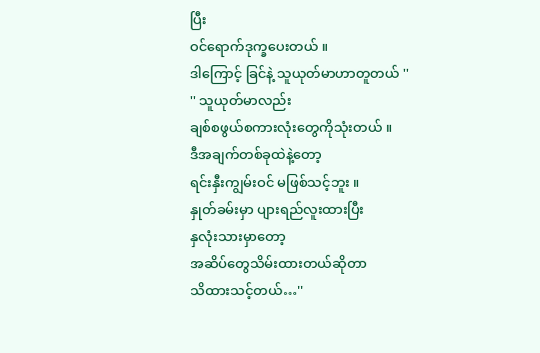ပြီး
ဝင်ရောက်ဒုက္ခပေးတယ် ။
ဒါကြောင့် ခြင်နဲ့ သူယုတ်မာဟာတူတယ် ''
'' သူယုတ်မာလည်း
ချစ်စဖွယ်စကားလုံးတွေကိုသုံးတယ် ။
ဒီအချက်တစ်ခုထဲနဲ့တော့
ရင်းနှီးကျွမ်းဝင် မဖြစ်သင့်ဘူး ။
နှုတ်ခမ်းမှာ ပျားရည်လူးထားပြီး
နှလုံးသားမှာတော့
အဆိပ်တွေသိမ်းထားတယ်ဆိုတာ
သိထားသင့်တယ်…''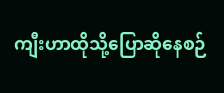ကျီးဟာထိုသို့ပြောဆိုနေစဉ်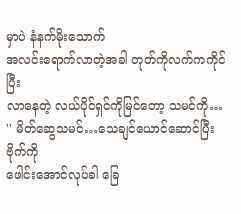မှာပဲ နံနက်မိုးသောက်
အလင်းရောက်လာတဲ့အခါ တုတ်ကိုလက်ကကိုင်ပြီး
လာနေတဲ့ လယ်ပိုင်ရှင်ကိုမြင်တော့ သမင်ကို…
'' မိတ်ဆွေသမင်…သေချင်ယောင်ဆောင်ပြီး ဗိုက်ကို
ဖေါင်းအောင်လုပ်ခါ ခြေ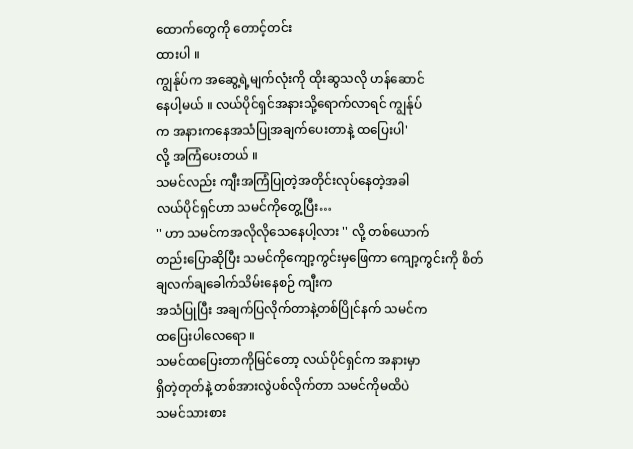ထောက်တွေကို တောင့်တင်း
ထားပါ ။
ကျွန်ုပ်က အဆွေ့ရဲ့မျက်လုံးကို ထိုးဆွသလို ဟန်ဆောင်
နေပါ့မယ် ။ လယ်ပိုင်ရှင်အနားသို့ရောက်လာရင် ကျွန်ုပ်
က အနားကနေအသံပြုအချက်ပေးတာနဲ့ ထပြေးပါ'
လို့ အကြံပေးတယ် ။
သမင်လည်း ကျီးအကြံပြုတဲ့အတိုင်းလုပ်နေတဲ့အခါ
လယ်ပိုင်ရှင်ဟာ သမင်ကိုတွေ့ပြီး…
'' ဟာ သမင်ကအလိုလိုသေနေပါ့လား '' လို့ တစ်ယောက်
တည်းပြောဆိုပြီး သမင်ကိုကျော့ကွင်းမှဖြေကာ ကျော့ကွင်းကို စိတ်ချလက်ချခေါက်သိမ်းနေစဉ် ကျီးက
အသံပြုပြီး အချက်ပြလိုက်တာနဲ့တစ်ပြိုင်နက် သမင်က
ထပြေးပါလေရော ။
သမင်ထပြေးတာကိုမြင်တော့ လယ်ပိုင်ရှင်က အနားမှာ
ရှိတဲ့တုတ်နဲ့ တစ်အားလွဲပစ်လိုက်တာ သမင်ကိုမထိပဲ
သမင်သားစား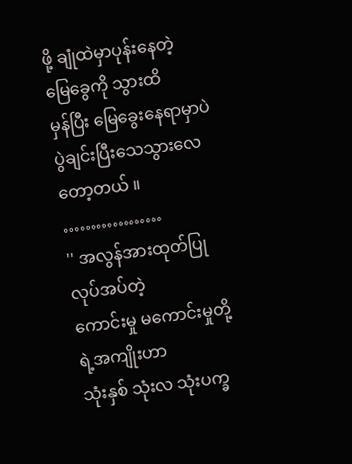ဖို့ ချုံထဲမှာပုန်းနေတဲ့ မြေခွေကို သွားထိ
မှန်ပြီး မြေခွေးနေရာမှာပဲ ပွဲချင်းပြီးသေသွားလေ တော့တယ် ။
………………
'' အလွန်အားထုတ်ပြုလုပ်အပ်တဲ့
ကောင်းမှု မကောင်းမှုတို့ရဲ့အကျိုးဟာ
သုံးနှစ် သုံးလ သုံးပက္ခ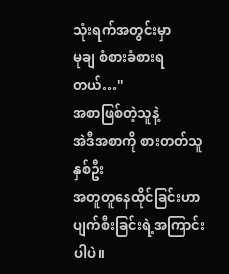သုံးရက်အတွင်းမှာ
မုချ စံစားခံစားရတယ်…''
အစာဖြစ်တဲ့သူနဲ့
အဲဒီအစာကို စားတတ်သူနှစ်ဦး
အတူတူနေထိုင်ခြင်းဟာ
ပျက်စီးခြင်းရဲ့အကြာင်းပါပဲ။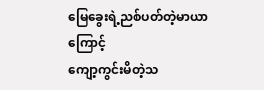မြေခွေးရဲ့ညစ်ပတ်တဲ့မာယာကြောင့်
ကျော့ကွင်းမိတဲ့သ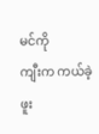မင်ကို
ကျီးက ကယ်ခဲ့ဖူး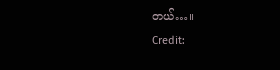တယ်…။
Credit: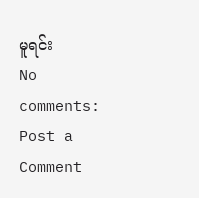မူရင်း
No comments:
Post a Comment